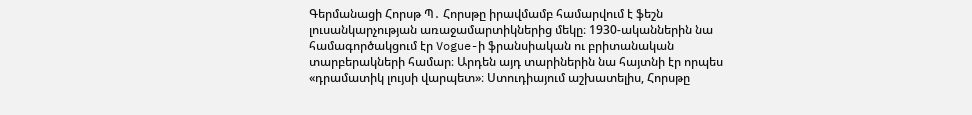Գերմանացի Հորսթ Պ․ Հորսթը իրավմամբ համարվում է ֆեշն լուսանկարչության առաջամարտիկներից մեկը։ 1930-ականներին նա համագործակցում էր Vogue-ի ֆրանսիական ու բրիտանական տարբերակների համար։ Արդեն այդ տարիներին նա հայտնի էր որպես «դրամատիկ լույսի վարպետ»։ Ստուդիայում աշխատելիս, Հորսթը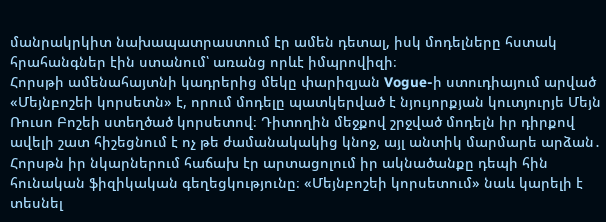մանրակրկիտ նախապատրաստում էր ամեն դետալ, իսկ մոդելները հստակ հրահանգներ էին ստանում՝ առանց որևէ իմպրովիզի։
Հորսթի ամենահայտնի կադրերից մեկը փարիզյան Vogue-ի ստուդիայում արված «Մեյնբոշեի կորսետն» է, որում մոդելը պատկերված է նյույորքյան կուտյուրյե Մեյն Ռուսո Բոշեի ստեղծած կորսետով։ Դիտողին մեջքով շրջված մոդելն իր դիրքով ավելի շատ հիշեցնում է ոչ թե ժամանակակից կնոջ, այլ անտիկ մարմարե արձան․ Հորսթն իր նկարներում հաճախ էր արտացոլում իր ակնածանքը դեպի հին հունական ֆիզիկական գեղեցկությունը։ «Մեյնբոշեի կորսետում» նաև կարելի է տեսնել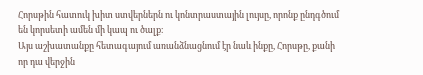Հորսթին հատուկ խիտ ստվերներն ու կոնտրաստային լույսը, որոնք ընդգծում են կորսետի ամեն մի կապ ու ծալք։
Այս աշխատանքը հետագայում առանձնացնում էր նաև ինքը, Հորսթը, քանի որ դա վերջին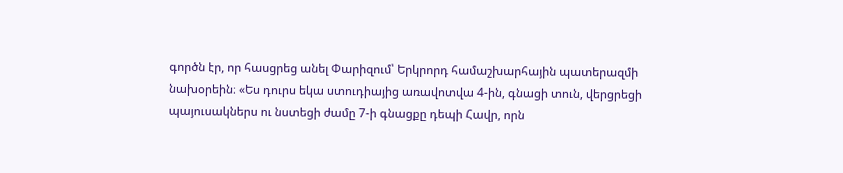գործն էր, որ հասցրեց անել Փարիզում՝ Երկրորդ համաշխարհային պատերազմի նախօրեին։ «Ես դուրս եկա ստուդիայից առավոտվա 4-ին, գնացի տուն, վերցրեցի պայուսակներս ու նստեցի ժամը 7-ի գնացքը դեպի Հավր, որն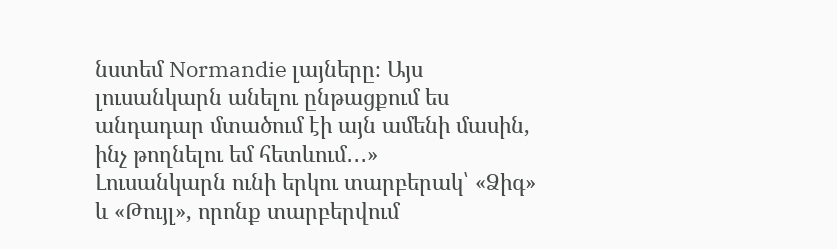նստեմ Normandie լայները։ Այս լուսանկարն անելու ընթացքում ես անդադար մտածում էի այն ամենի մասին, ինչ թողնելու եմ հետևում․․․»
Լուսանկարն ունի երկու տարբերակ՝ «Ձիգ» և «Թույլ», որոնք տարբերվում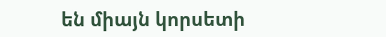են միայն կորսետի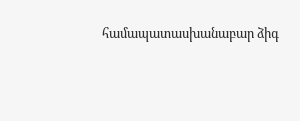համապատասխանաբար ձիգ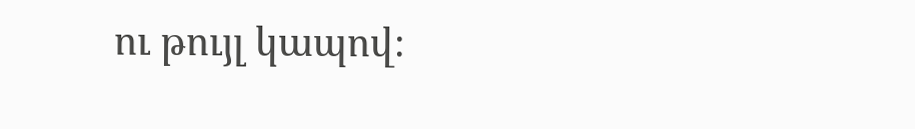ու թույլ կապով։